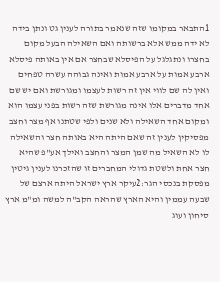1התבאר במקומו שזה שנאמר בתורה לענין גט ונתן בידה לא ידה ממש אלא ברשותה ואם השאילה הבעל מקום בחצרו ונתגלגל על הפיסלא שבחצר אם אין באותה פיסלא ארבע אמות על ארבע אמות ואינה גבוהה עשרה טפחים ואין לה שם לווי אין זה רשות לעצמו ומגורשת ואם יש שם אחד מדברים אלו אינה מגורשת שזה רשות בפני עצמו הוא ומקום אחד השאילה ולא שנים ולפי שטתנו אף מצר וחצב מפסיקין לענין זה שאם היתה היא באותה חצר והשאילה לו לא השאיל מה שמן המצר והחצב ואילך אע"פ שהיא חצר אחת ולשטת גדולי המחברים זו שהזכרנו לענין גיטין מפסקת בנכסי הגר:2עיקר ארץ ישראל היתה ארצם של שבעה עממין והיא הארץ שהראה הקב"ה למשה ומ"מ ארץ סיחון ועוג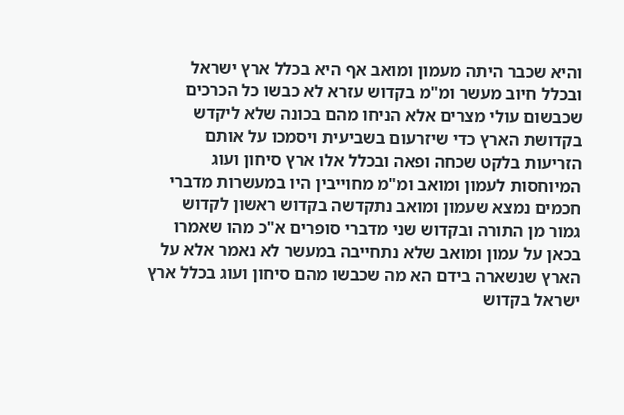והיא שכבר היתה מעמון ומואב אף היא בכלל ארץ ישראל ובכלל חיוב מעשר ומ"מ בקדוש עזרא לא כבשו כל הכרכים שכבשום עולי מצרים אלא הניחו מהם בכונה שלא ליקדש בקדושת הארץ כדי שיזרעום בשביעית ויסמכו על אותם הזריעות בלקט שכחה ופאה ובכלל אלו ארץ סיחון ועוג המיוחסות לעמון ומואב ומ"מ מחוייבין היו במעשרות מדברי חכמים נמצא שעמון ומואב נתקדשה בקדוש ראשון לקדוש גמור מן התורה ובקדוש שני מדברי סופרים א"כ מהו שאמרו בכאן על עמון ומואב שלא נתחייבה במעשר לא נאמר אלא על הארץ שנשארה בידם הא מה שכבשו מהם סיחון ועוג בכלל ארץ ישראל בקדוש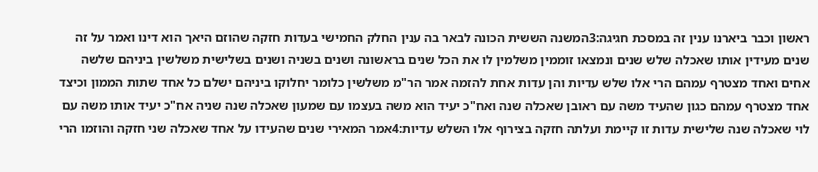ראשון וכבר ביארנו ענין זה במסכת חגיגה:3המשנה הששית הכונה לבאר בה ענין החלק החמישי בעדות חזקה שהוזם היאך הוא דינו ואמר על זה שנים מעידין אותו שאכלה שלש שנים ונמצאו זוממין משלמין לו את הכל שנים בראשונה ושנים בשניה ושנים בשלישית משלשין ביניהם שלשה אחים ואחד מצטרף עמהם הרי אלו שלש עדיות והן עדות אחת להזמה אמר הר"מ משלשין כלומר יחלוקו ביניהם ישלם כל אחד שתות הממון וכיצד אחד מצטרף עמהם כגון שהעיד משה עם ראובן שאכלה שנה ואח"כ יעיד הוא משה בעצמו עם שמעון שאכלה שנה שניה אח"כ יעיד אותו משה עם לוי שאכלה שנה שלישית עדות זו קיימת ועלתה חזקה בצירוף אלו השלש עדיות:4אמר המאירי שנים שהעידו על אחד שאכלה שני חזקה והוזמו הרי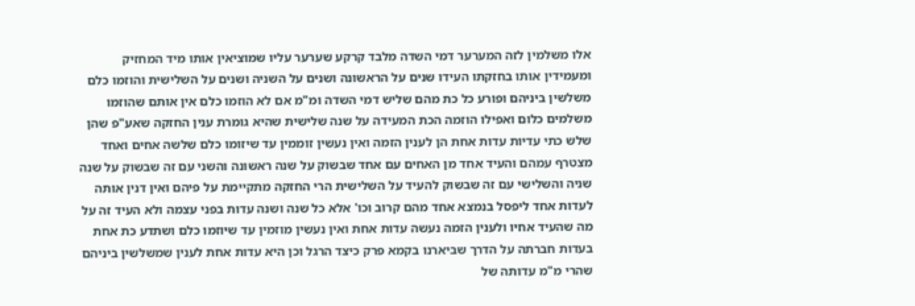אלו משלמין לזה המערער דמי השדה מלבד קרקע שערער עליו שמוציאין אותו מיד המחזיק ומעמידין אותו בחזקתו העידו שנים על הראשונה ושנים על השניה ושנים על השלישית והוזמו כלם משלשין ביניהם ופורע כל כת מהם שליש דמי השדה ומ"מ אם לא הוזמו כלם אין אותם שהוזמו משלמים כלום ואפילו הוזמה הכת המעידה על שנה שלישית שהיא גומרת ענין החזקה שאע"פ שהן שלש כתי עדיות עדות אחת הן לענין הזמה ואין נעשין זוממין עד שיזומו כלם שלשה אחים ואחד מצטרף עמהם והעיד אחד מן האחים עם אחד שבשוק על שנה ראשונה והשני עם זה שבשוק על שנה שניה והשלישי עם זה שבשוק להעיד על השלישית הרי החזקה מתקיימת על פיהם ואין דנין אותה לעדות אחד ליפסל בנמצא אחד מהם קרוב וכו' אלא כל שנה ושנה עדות בפני עצמה ולא העיד זה על מה שהעיד אחיו ולענין הזמה נעשה עדות אחת ואין נעשין מוזמין עד שיוזמו כלם ושתדע כת אחת בעדות חברתה על הדרך שביארנו בקמא פרק כיצד הרגל וכן היא עדות אחת לענין שמשלשין ביניהם שהרי מ"מ עדותה של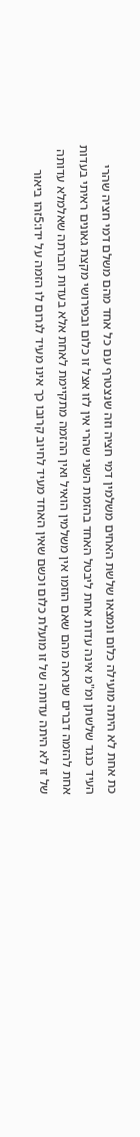כת אחת לא היתה מועילה כלום ונמצאו שלשת האחים משלמין דמי חציה וזה שנצטרף עם כל אחד מהם משלם דמי חציה שהרי העיד כנגד שלשתן ומ"מ אינה עדות אחת ליבטל האחד בהזמת השני שהרי אין לזו אצל זו כלום ובפירושי מקצת גאונים ראיתי בעדות אחת להזמה דברים שנראה מהם שאם הוזמו אין משלמין הואיל ואין ההזמה מתקיימת לאחת אלא בעדות חברתה שאלמלא עדותה של זו לא היתה עדותה של זו מועלת כלום וכשם שאין האחד מעיד לחיוב קרובו כך אינו מעיד לגרום לו הזמה על ידו:5זהו ביאור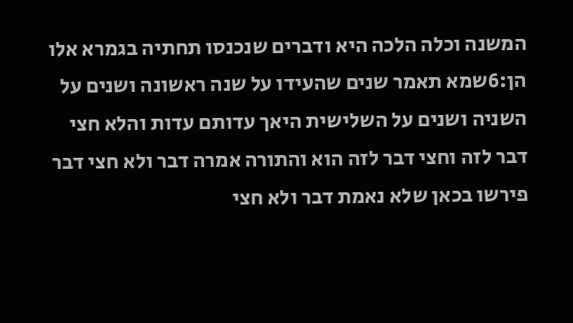המשנה וכלה הלכה היא ודברים שנכנסו תחתיה בגמרא אלו הן:6שמא תאמר שנים שהעידו על שנה ראשונה ושנים על השניה ושנים על השלישית היאך עדותם עדות והלא חצי דבר לזה וחצי דבר לזה הוא והתורה אמרה דבר ולא חצי דבר פירשו בכאן שלא נאמת דבר ולא חצי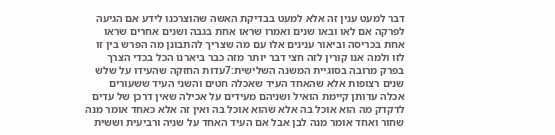דבר למעט ענין זה אלא למעט בבדיקת האשה שהוצרכנו לידע אם הגיעה לפרקה אם לאו ובאו שנים ואמרו שראו אחת בגבה ושנים אחרים שראו אחת בכריסה וביאור ענינים אלו עם מה שצריך להתבונן מה הפרש בין זו לזו ולמה אנו קורין לזה חצי דבר יותר מזה כבר ביארנו הכל בכדי הצרך בפרק מרובה בסוגיית המשנה השלישית:7עדות החזקה שהעידו על שלש שנים רצופות אלא שהאחד העיד שאכלה חטים והשני העיד ששעורים אכלה עדותן קיימת הואיל ושניהם מעידים על אכילה שאין דרכן של עדים לדקדק מה הוא אוכל בה אלא שהוא אוכל בה ואין זה אלא כאחד אומר מנה שחור ואחד אומר מנה לבן אבל אם העיד האחד על שניה ורביעית וששית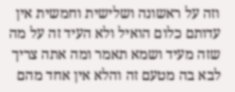וזה על ראשונה ושלישית וחמשית אין עדותם כלום הואיל ולא העיד זה על מה שזה מעיד ושמא תאמר ומה אתה צריך לבא בה מטעם זה והלא אין אחד מהם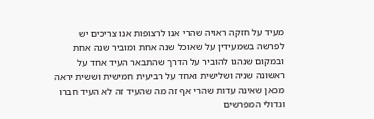מעיד על חזקה ראויה שהרי אנו לרצופות אנו צריכים יש לפרשה בשמעידין על שאוכל שנה אחת ומוביר שנה אחת ובמקום שנהגו להוביר על הדרך שהתבאר העיד אחד על ראשונה שניה ושלישית ואחד על רביעית חמישית וששית יראה מכאן שאינה עדות שהרי אף זה מה שהעיד זה לא העיד חברו וגדולי המפרשים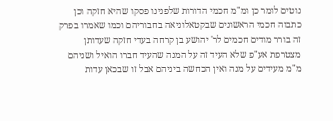נוטים לומר כן ומ"מ חכמי הדורות שלפנינו פסקו שהיא חזקה וכן כתבוה חכמי הראשונים שבקטאלוניאה בחבוריהם וכמו שאמרו בפרק זה בורר מודים חכמים לר' יהושע בן קרחה בעדי חזקה שעדותן מצטרפת אע"פ שלא העיד זה על המנה שהעיד חברו הואיל ושניהם מ"מ מעידים על מנה ואין הכחשה ביניהם אבל זו שבכאן עדות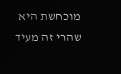מוכחשת היא שהרי זה מעיד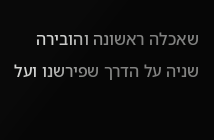שאכלה ראשונה והובירה שניה על הדרך שפירשנו ועל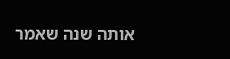אותה שנה שאמר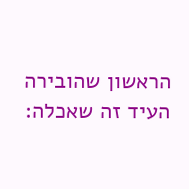הראשון שהובירה העיד זה שאכלה: